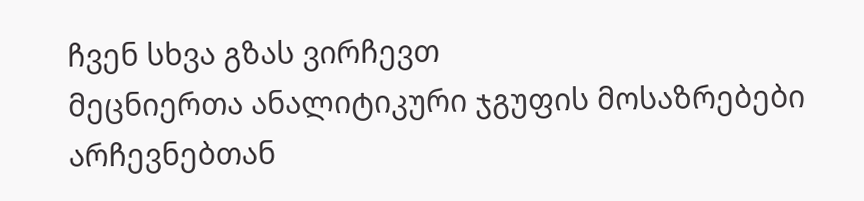ჩვენ სხვა გზას ვირჩევთ
მეცნიერთა ანალიტიკური ჯგუფის მოსაზრებები არჩევნებთან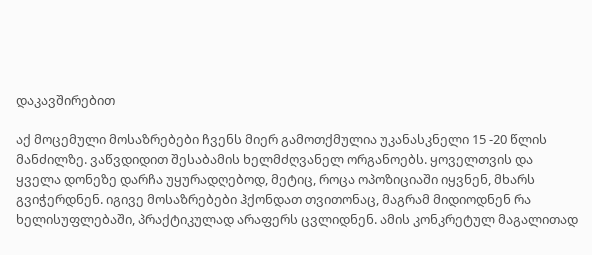დაკავშირებით

აქ მოცემული მოსაზრებები ჩვენს მიერ გამოთქმულია უკანასკნელი 15 -20 წლის მანძილზე. ვაწვდიდით შესაბამის ხელმძღვანელ ორგანოებს. ყოველთვის და ყველა დონეზე დარჩა უყურადღებოდ, მეტიც, როცა ოპოზიციაში იყვნენ, მხარს გვიჭერდნენ. იგივე მოსაზრებები ჰქონდათ თვითონაც, მაგრამ მიდიოდნენ რა ხელისუფლებაში, პრაქტიკულად არაფერს ცვლიდნენ. ამის კონკრეტულ მაგალითად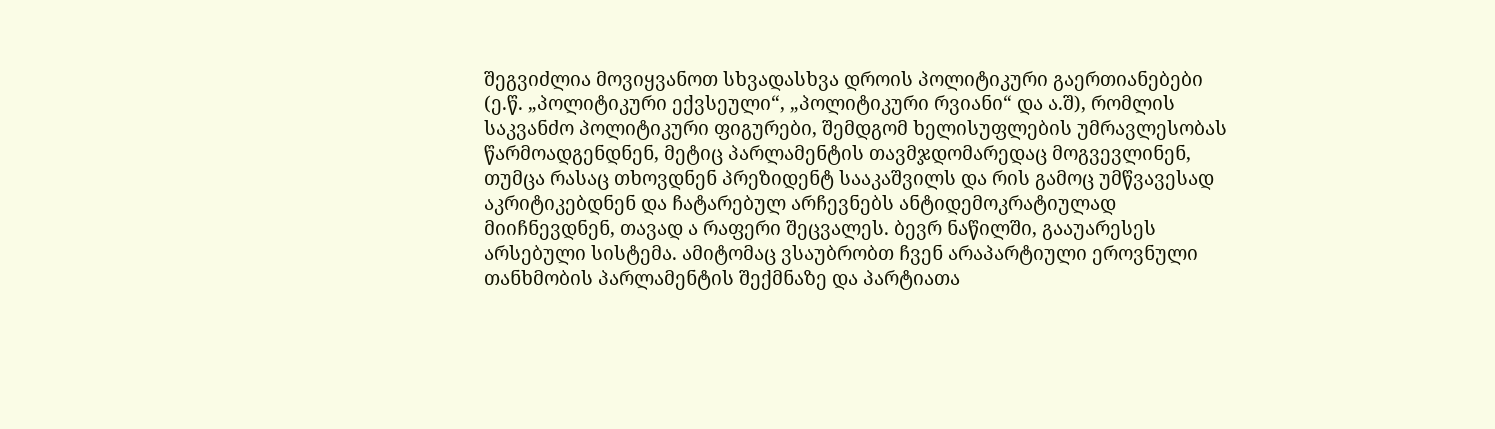შეგვიძლია მოვიყვანოთ სხვადასხვა დროის პოლიტიკური გაერთიანებები (ე.წ. „პოლიტიკური ექვსეული“, „პოლიტიკური რვიანი“ და ა.შ), რომლის საკვანძო პოლიტიკური ფიგურები, შემდგომ ხელისუფლების უმრავლესობას წარმოადგენდნენ, მეტიც პარლამენტის თავმჯდომარედაც მოგვევლინენ, თუმცა რასაც თხოვდნენ პრეზიდენტ სააკაშვილს და რის გამოც უმწვავესად აკრიტიკებდნენ და ჩატარებულ არჩევნებს ანტიდემოკრატიულად მიიჩნევდნენ, თავად ა რაფერი შეცვალეს. ბევრ ნაწილში, გააუარესეს არსებული სისტემა. ამიტომაც ვსაუბრობთ ჩვენ არაპარტიული ეროვნული თანხმობის პარლამენტის შექმნაზე და პარტიათა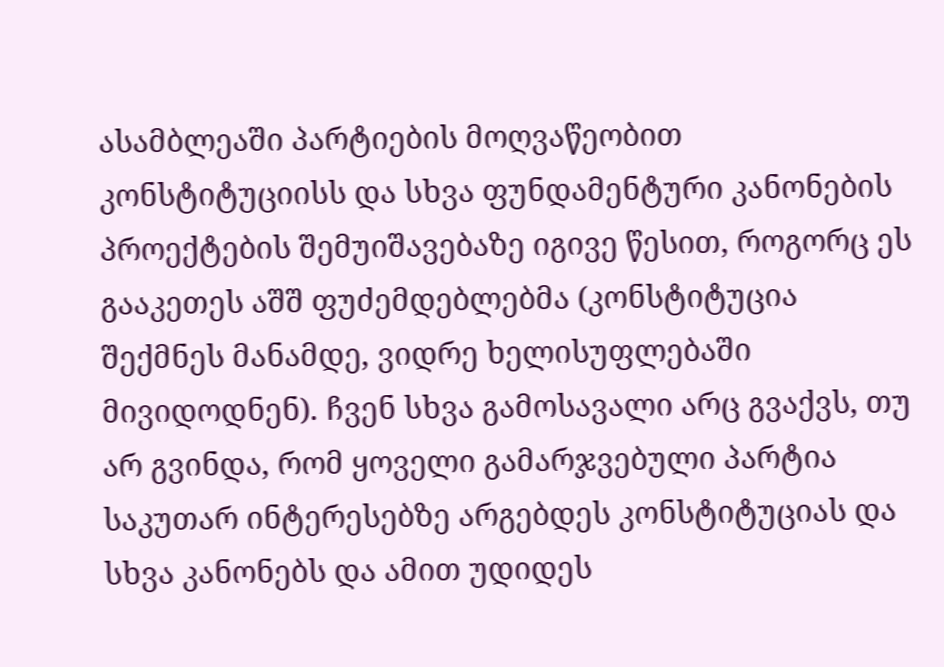ასამბლეაში პარტიების მოღვაწეობით კონსტიტუციისს და სხვა ფუნდამენტური კანონების პროექტების შემუიშავებაზე იგივე წესით, როგორც ეს გააკეთეს აშშ ფუძემდებლებმა (კონსტიტუცია შექმნეს მანამდე, ვიდრე ხელისუფლებაში მივიდოდნენ). ჩვენ სხვა გამოსავალი არც გვაქვს, თუ არ გვინდა, რომ ყოველი გამარჯვებული პარტია საკუთარ ინტერესებზე არგებდეს კონსტიტუციას და სხვა კანონებს და ამით უდიდეს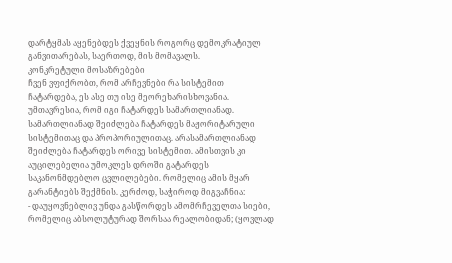დარტყმას აყენებდეს ქვეყნის როგორც დემოკრატიულ განვითარებას, საერთოდ, მის მომავალს.
კონკრეტული მოსაზრებები
ჩვენ ვფიქრობთ, რომ არჩევნები რა სისტემით ჩატარდება, ეს ასე თუ ისე მეორეხარისხოვანია. უმთავრესია, რომ იგი ჩატარდეს სამართლიანად. სამართლიანად შეიძლება ჩატარდეს მაჟორიტარული სისტემითაც და პროპორიულითაც. არასამართლიანად შეიძლება ჩატარდეს ორივე სისტემით. ამისთვის კი აუცილებელია უმოკლეს დროში გატარდეს საკანონმდებლო ცვლილებები. რომელიც ამის მყარ გარანტიებს შექმნის. კერძოდ, საჭიროდ მიგვაჩნია:
- დაუყოვნებლივ უნდა გასწორდეს ამომრჩეველთა სიები, რომელიც აბსოლუტურად შორსაა რეალობიდან; (ყოვლად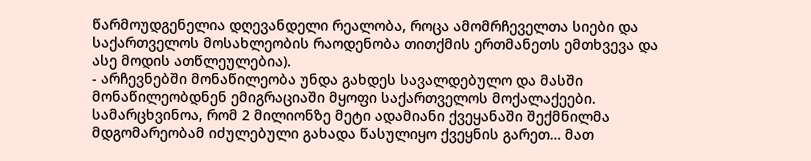წარმოუდგენელია დღევანდელი რეალობა, როცა ამომრჩეველთა სიები და საქართველოს მოსახლეობის რაოდენობა თითქმის ერთმანეთს ემთხვევა და ასე მოდის ათწლეულებია).
- არჩევნებში მონაწილეობა უნდა გახდეს სავალდებულო და მასში მონაწილეობდნენ ემიგრაციაში მყოფი საქართველოს მოქალაქეები. სამარცხვინოა, რომ 2 მილიონზე მეტი ადამიანი ქვეყანაში შექმნილმა მდგომარეობამ იძულებული გახადა წასულიყო ქვეყნის გარეთ… მათ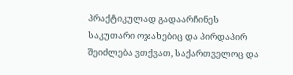პრაქტიკულად გადაარჩინეს საკუთარი ოჯახებიც და პირდაპირ შეიძლება ვთქვათ, საქართველოც და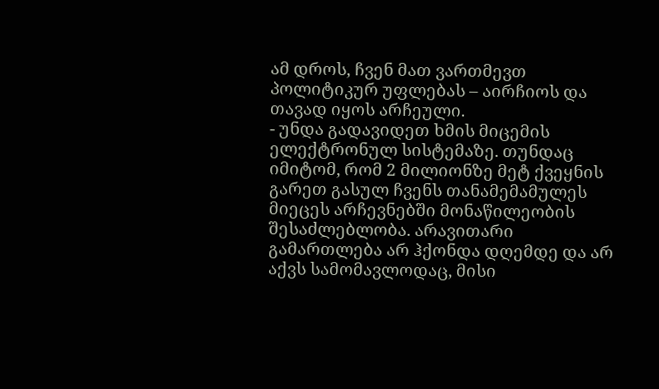ამ დროს, ჩვენ მათ ვართმევთ პოლიტიკურ უფლებას – აირჩიოს და თავად იყოს არჩეული.
- უნდა გადავიდეთ ხმის მიცემის ელექტრონულ სისტემაზე. თუნდაც იმიტომ, რომ 2 მილიონზე მეტ ქვეყნის გარეთ გასულ ჩვენს თანამემამულეს მიეცეს არჩევნებში მონაწილეობის შესაძლებლობა. არავითარი გამართლება არ ჰქონდა დღემდე და არ აქვს სამომავლოდაც, მისი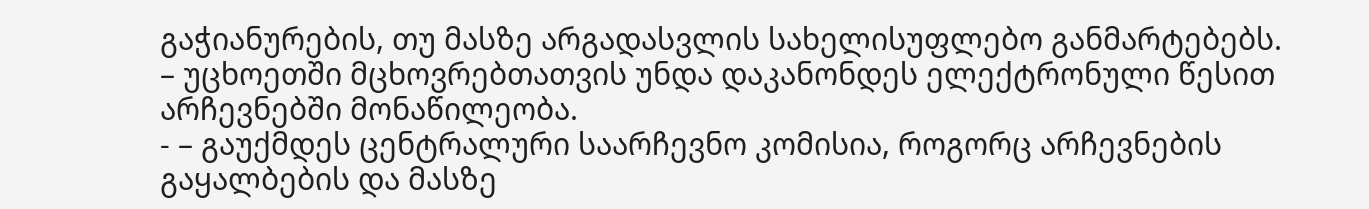გაჭიანურების, თუ მასზე არგადასვლის სახელისუფლებო განმარტებებს.
– უცხოეთში მცხოვრებთათვის უნდა დაკანონდეს ელექტრონული წესით არჩევნებში მონაწილეობა.
- – გაუქმდეს ცენტრალური საარჩევნო კომისია, როგორც არჩევნების გაყალბების და მასზე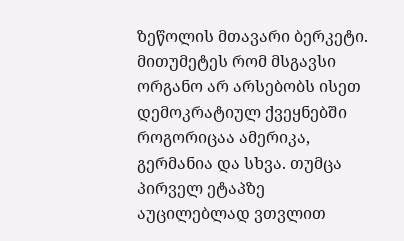ზეწოლის მთავარი ბერკეტი. მითუმეტეს რომ მსგავსი ორგანო არ არსებობს ისეთ დემოკრატიულ ქვეყნებში როგორიცაა ამერიკა, გერმანია და სხვა. თუმცა პირველ ეტაპზე აუცილებლად ვთვლით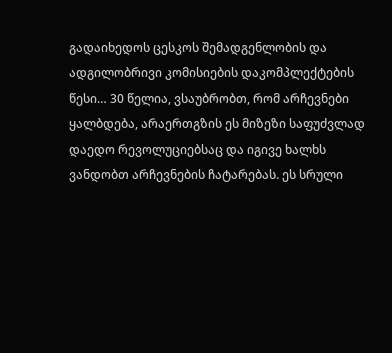გადაიხედოს ცესკოს შემადგენლობის და ადგილობრივი კომისიების დაკომპლექტების წესი… 30 წელია, ვსაუბრობთ, რომ არჩევნები ყალბდება, არაერთგზის ეს მიზეზი საფუძვლად დაედო რევოლუციებსაც და იგივე ხალხს ვანდობთ არჩევნების ჩატარებას. ეს სრული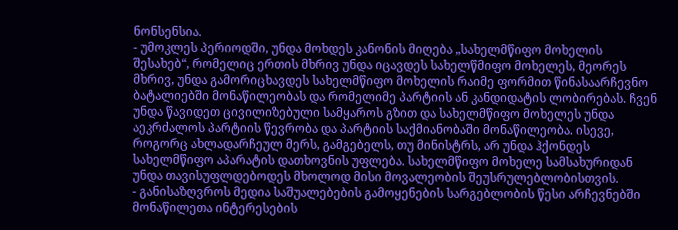ნონსენსია.
- უმოკლეს პერიოდში, უნდა მოხდეს კანონის მიღება „სახელმწიფო მოხელის შესახებ“, რომელიც ერთის მხრივ უნდა იცავდეს სახელწმიფო მოხელეს, მეორეს მხრივ, უნდა გამორიცხავდეს სახელმწიფო მოხელის რაიმე ფორმით წინასაარჩევნო ბატალიებში მონაწილეობას და რომელიმე პარტიის ან კანდიდატის ლობირებას. ჩვენ უნდა წავიდეთ ცივილიზებული სამყაროს გზით და სახელმწიფო მოხელეს უნდა აეკრძალოს პარტიის წევრობა და პარტიის საქმიანობაში მონაწილეობა. ისევე, როგორც ახლადარჩეულ მერს, გამგებელს, თუ მინისტრს, არ უნდა ჰქონდეს სახელმწიფო აპარატის დათხოვნის უფლება. სახელმწიფო მოხელე სამსახურიდან უნდა თავისუფლდებოდეს მხოლოდ მისი მოვალეობის შეუსრულებლობისთვის.
- განისაზღვროს მედია საშუალებების გამოყენების სარგებლობის წესი არჩევნებში მონაწილეთა ინტერესების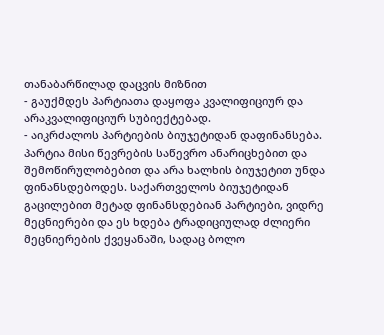თანაბარწილად დაცვის მიზნით
- გაუქმდეს პარტიათა დაყოფა კვალიფიციურ და არაკვალიფიციურ სუბიექტებად.
- აიკრძალოს პარტიების ბიუჯეტიდან დაფინანსება. პარტია მისი წევრების საწევრო ანარიცხებით და შემოწირულობებით და არა ხალხის ბიუჯეტით უნდა ფინანსდებოდეს. საქართველოს ბიუჯეტიდან გაცილებით მეტად ფინანსდებიან პარტიები, ვიდრე მეცნიერები და ეს ხდება ტრადიციულად ძლიერი მეცნიერების ქვეყანაში, სადაც ბოლო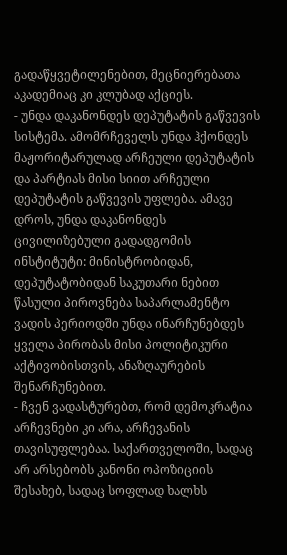გადაწყვეტილენებით, მეცნიერებათა აკადემიაც კი კლუბად აქციეს.
- უნდა დაკანონდეს დეპუტატის გაწვევის სისტემა. ამომრჩეველს უნდა ჰქონდეს მაჟორიტარულად არჩეული დეპუტატის და პარტიას მისი სიით არჩეული დეპუტატის გაწვევის უფლება. ამავე დროს, უნდა დაკანონდეს ცივილიზებული გადადგომის ინსტიტუტი: მინისტრობიდან, დეპუტატობიდან საკუთარი ნებით წასული პიროვნება საპარლამენტო ვადის პერიოდში უნდა ინარჩუნებდეს ყველა პირობას მისი პოლიტიკური აქტივობისთვის, ანაზღაურების შენარჩუნებით.
- ჩვენ ვადასტურებთ, რომ დემოკრატია არჩევნები კი არა, არჩევანის თავისუფლებაა. საქართველოში, სადაც არ არსებობს კანონი ოპოზიციის შესახებ, სადაც სოფლად ხალხს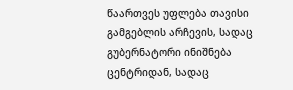წაართვეს უფლება თავისი გამგებლის არჩევის, სადაც გუბერნატორი ინიშნება ცენტრიდან, სადაც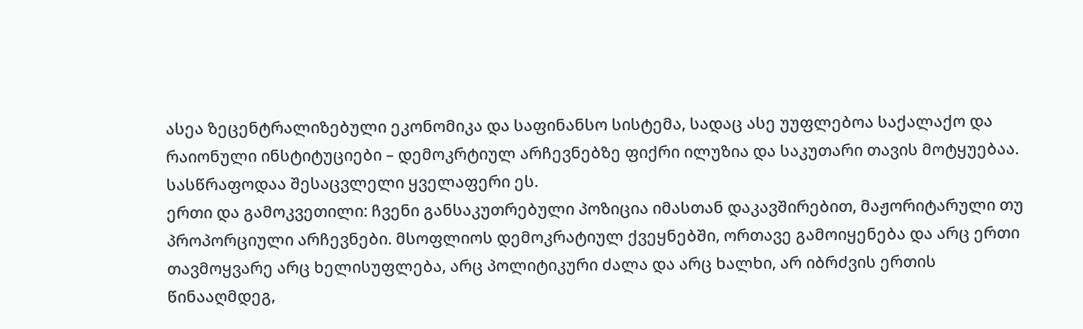ასეა ზეცენტრალიზებული ეკონომიკა და საფინანსო სისტემა, სადაც ასე უუფლებოა საქალაქო და რაიონული ინსტიტუციები – დემოკრტიულ არჩევნებზე ფიქრი ილუზია და საკუთარი თავის მოტყუებაა. სასწრაფოდაა შესაცვლელი ყველაფერი ეს.
ერთი და გამოკვეთილი: ჩვენი განსაკუთრებული პოზიცია იმასთან დაკავშირებით, მაჟორიტარული თუ პროპორციული არჩევნები. მსოფლიოს დემოკრატიულ ქვეყნებში, ორთავე გამოიყენება და არც ერთი თავმოყვარე არც ხელისუფლება, არც პოლიტიკური ძალა და არც ხალხი, არ იბრძვის ერთის წინააღმდეგ,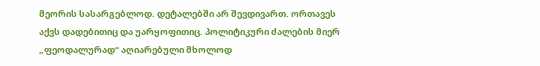მეორის სასარგებლოდ. დეტალებში არ შევდივართ. ორთავეს აქვს დადებითიც და უარყოფითიც. პოლიტიკური ძალების მიერ „ფეოდალურად“ აღიარებული მხოლოდ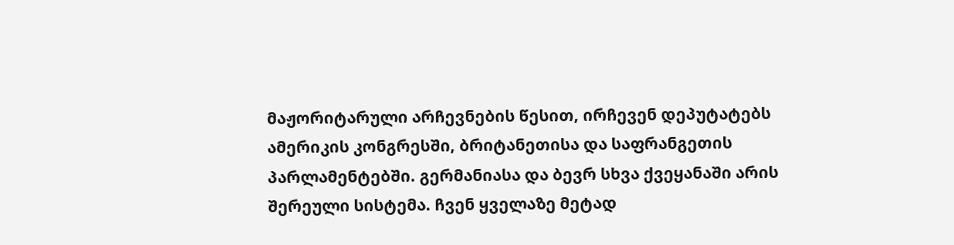მაჟორიტარული არჩევნების წესით, ირჩევენ დეპუტატებს ამერიკის კონგრესში, ბრიტანეთისა და საფრანგეთის პარლამენტებში. გერმანიასა და ბევრ სხვა ქვეყანაში არის შერეული სისტემა. ჩვენ ყველაზე მეტად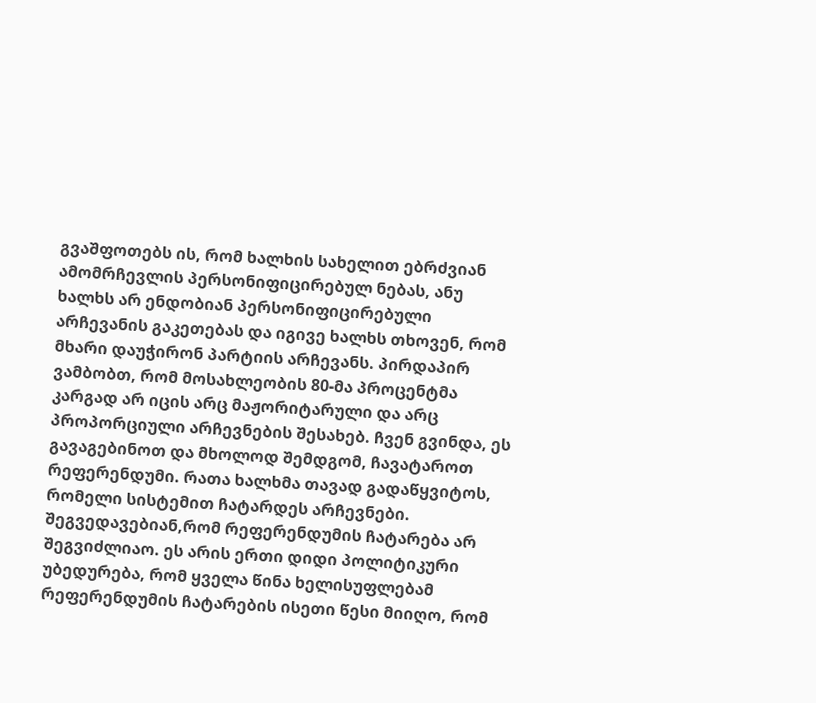გვაშფოთებს ის, რომ ხალხის სახელით ებრძვიან ამომრჩევლის პერსონიფიცირებულ ნებას, ანუ ხალხს არ ენდობიან პერსონიფიცირებული არჩევანის გაკეთებას და იგივე ხალხს თხოვენ, რომ მხარი დაუჭირონ პარტიის არჩევანს. პირდაპირ ვამბობთ, რომ მოსახლეობის 80-მა პროცენტმა კარგად არ იცის არც მაჟორიტარული და არც პროპორციული არჩევნების შესახებ. ჩვენ გვინდა, ეს გავაგებინოთ და მხოლოდ შემდგომ, ჩავატაროთ რეფერენდუმი. რათა ხალხმა თავად გადაწყვიტოს, რომელი სისტემით ჩატარდეს არჩევნები. შეგვედავებიან,რომ რეფერენდუმის ჩატარება არ შეგვიძლიაო. ეს არის ერთი დიდი პოლიტიკური უბედურება, რომ ყველა წინა ხელისუფლებამ რეფერენდუმის ჩატარების ისეთი წესი მიიღო, რომ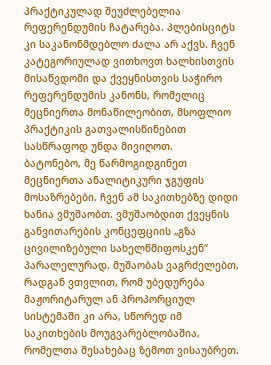პრაქტიკულად შეუძლებელია რეფერენდუმის ჩატარება. პლებისციტს კი საკანონმდებლო ძალა არ აქვს. ჩვენ კატეგორიულად ვითხოვთ ხალხისთვის მისაწვდომი და ქვეყნისთვის საჭირო რეფერენდუმის კანონს, რომელიც მეცნიერთა მონაწილეობით, მსოფლიო პრაქტიკის გათვალისწინებით სასწრაფოდ უნდა მივიღოთ.
ბატონებო, მე წარმოგიდგინეთ მეცნიერთა ანალიტიკური ჯგუფის მოსაზრებები. ჩვენ ამ საკითხებზე დიდი ხანია ვმუშაობთ. ვმუშაობდით ქვეყნის განვითარების კონცეფციის „გზა ცივილიზებული სახელწმიფოსკენ“ პარალელურად. მუშაობას ვაგრძელებთ, რადგან ვთვლით, რომ უბედურება მაჟორიტარულ ან პროპორციულ სისტემაში კი არა, სწორედ იმ საკითხების მოუგვარებლობაშია, რომელთა შესახებაც ზემოთ ვისაუბრეთ.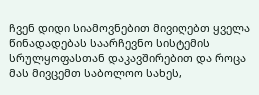ჩვენ დიდი სიამოვნებით მივიღებთ ყველა წინადადებას საარჩევნო სისტემის სრულყოფასთან დაკავშირებით და როცა მას მივცემთ საბოლოო სახეს,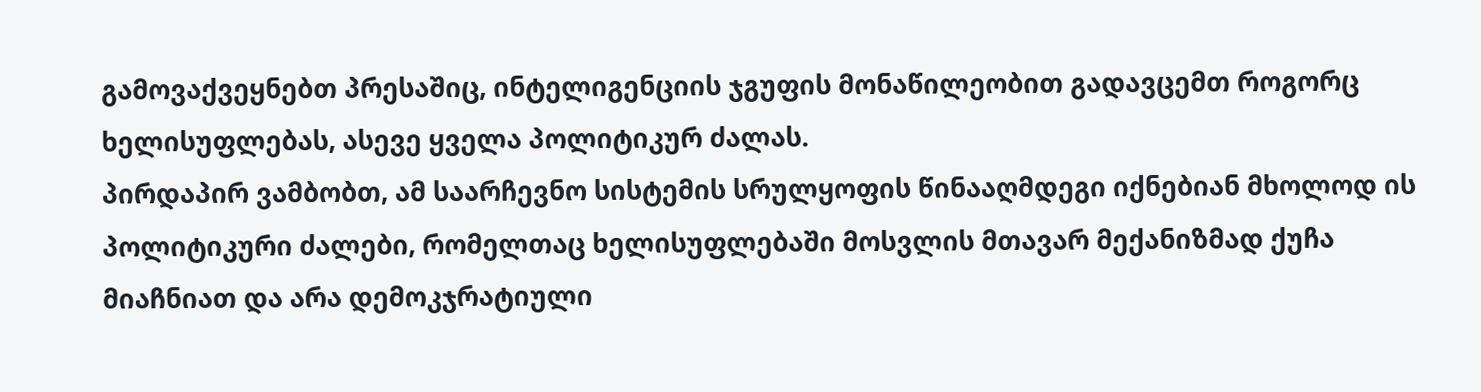გამოვაქვეყნებთ პრესაშიც, ინტელიგენციის ჯგუფის მონაწილეობით გადავცემთ როგორც ხელისუფლებას, ასევე ყველა პოლიტიკურ ძალას.
პირდაპირ ვამბობთ, ამ საარჩევნო სისტემის სრულყოფის წინააღმდეგი იქნებიან მხოლოდ ის პოლიტიკური ძალები, რომელთაც ხელისუფლებაში მოსვლის მთავარ მექანიზმად ქუჩა მიაჩნიათ და არა დემოკჯრატიული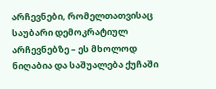არჩევნები, რომელთათვისაც საუბარი დემოკრატიულ არჩევნებზე – ეს მხოლოდ ნიღაბია და საშუალება ქუჩაში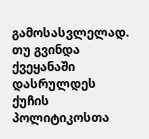გამოსასვლელად. თუ გვინდა ქვეყანაში დასრულდეს ქუჩის პოლიტიკოსთა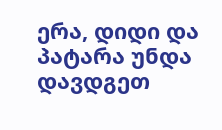ერა, დიდი და პატარა უნდა დავდგეთ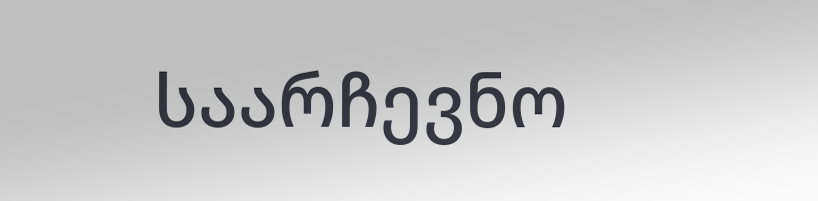საარჩევნო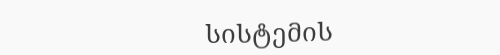სისტემის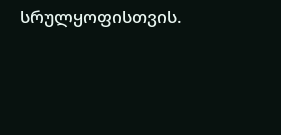სრულყოფისთვის.